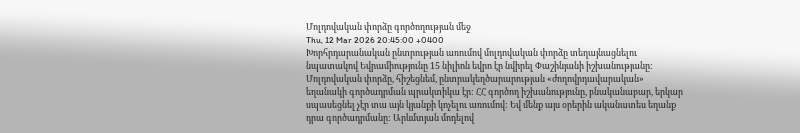Մոլդովական փորձը գործողության մեջ
Thu, 12 Mar 2026 20:45:00 +0400
Խորհրդարանական ընտրության առումով մոլդովական փորձը տեղայնացնելու նպատակով Եվրամիությունը 15 նիլիոն եվրո էր նվիրել Փաշինյանի իշխանությանը: Մոլդովական փորձը, հիշեցնեմ, ընտրակեղծարարության «ժողովրդավարական» եղանակի գործադրման պրակտիկա էր: ՀՀ գործող իշխանությունը, բնականաբար, երկար սպասեցնել չէր տա այն կյանքի կոչելու առումով: Եվ մենք այս օրերին ականատես եղանք դրա գործադրմանը: Արևմտյան մոդելով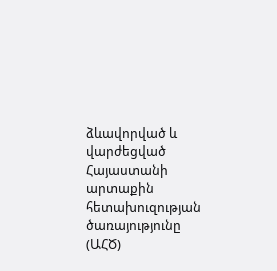ձևավորված և վարժեցված Հայաստանի արտաքին հետախուզության ծառայությունը (ԱՀԾ)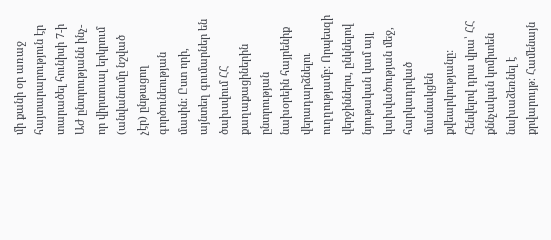մի քանի օր առաջ հայտարարություն էր տարածել հունիսի 7-ի ԱԺ ընտրությանն ինչ-որ վիրտուալ երկրում (անվանումը նշված չէր) ընթացող գործունեության մասին: Ըստ որի, այնտեղ գումարներ են ծախսվում ՀՀ քաղաքացիներին ընտրության նախօրեին հայրենիք վերադարձնելու ուղղությամբ: Որպեսզի վերջիններս, ընկնելով նյութական կամ այլ կախվածության մեջ, հարկադրված մասնակցեն քվեարկությանը: Հենվելով դրա վրա՝ ՀՀ քննչական կոմիտեն նախաձեռնել է քրվարույթ։ Համենայն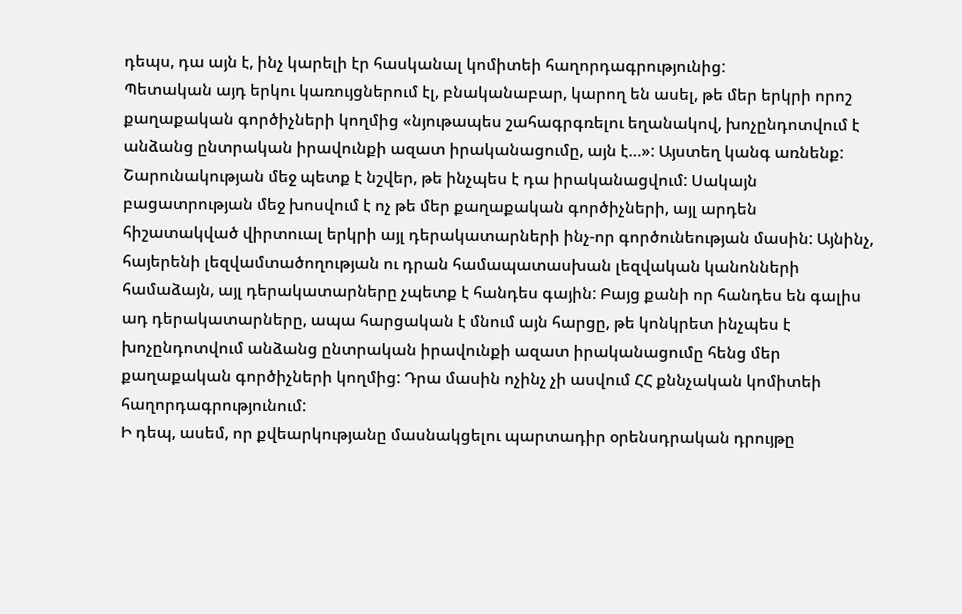դեպս, դա այն է, ինչ կարելի էր հասկանալ կոմիտեի հաղորդագրությունից:
Պետական այդ երկու կառույցներում էլ, բնականաբար, կարող են ասել, թե մեր երկրի որոշ քաղաքական գործիչների կողմից «նյութապես շահագրգռելու եղանակով, խոչընդոտվում է անձանց ընտրական իրավունքի ազատ իրականացումը, այն է…»: Այստեղ կանգ առնենք: Շարունակության մեջ պետք է նշվեր, թե ինչպես է դա իրականացվում: Սակայն բացատրության մեջ խոսվում է ոչ թե մեր քաղաքական գործիչների, այլ արդեն հիշատակված վիրտուալ երկրի այլ դերակատարների ինչ-որ գործունեության մասին: Այնինչ, հայերենի լեզվամտածողության ու դրան համապատասխան լեզվական կանոնների համաձայն, այլ դերակատարները չպետք է հանդես գային: Բայց քանի որ հանդես են գալիս ադ դերակատարները, ապա հարցական է մնում այն հարցը, թե կոնկրետ ինչպես է խոչընդոտվում անձանց ընտրական իրավունքի ազատ իրականացումը հենց մեր քաղաքական գործիչների կողմից: Դրա մասին ոչինչ չի ասվում ՀՀ քննչական կոմիտեի հաղորդագրությունում:
Ի դեպ, ասեմ, որ քվեարկությանը մասնակցելու պարտադիր օրենսդրական դրույթը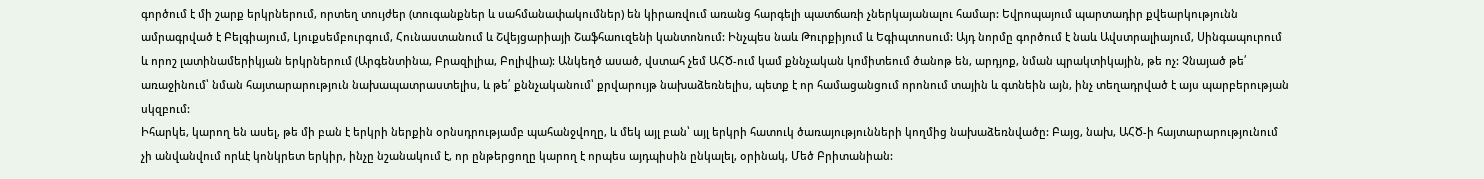գործում է մի շարք երկրներում, որտեղ տույժեր (տուգանքներ և սահմանափակումներ) են կիրառվում առանց հարգելի պատճառի չներկայանալու համար: Եվրոպայում պարտադիր քվեարկությունն ամրագրված է Բելգիայում, Լյուքսեմբուրգում, Հունաստանում և Շվեյցարիայի Շաֆհաուզենի կանտոնում: Ինչպես նաև Թուրքիյում և Եգիպտոսում: Այդ նորմը գործում է նաև Ավստրալիայում, Սինգապուրում և որոշ լատինամերիկյան երկրներում (Արգենտինա, Բրազիլիա, Բոլիվիա): Անկեղծ ասած, վստահ չեմ ԱՀԾ-ում կամ քննչական կոմիտեում ծանոթ են, արդյոք, նման պրակտիկային, թե ոչ: Չնայած թե՛ առաջինում՝ նման հայտարարություն նախապատրաստելիս, և թե՛ քննչականում՝ քրվարույթ նախաձեռնելիս, պետք է որ համացանցում որոնում տային և գտնեին այն, ինչ տեղադրված է այս պարբերության սկզբում:
Իհարկե, կարող են ասել, թե մի բան է երկրի ներքին օրնսդրությամբ պահանջվողը, և մեկ այլ բան՝ այլ երկրի հատուկ ծառայությունների կողմից նախաձեռնվածը: Բայց, նախ, ԱՀԾ-ի հայտարարությունում չի անվանվում որևէ կոնկրետ երկիր, ինչը նշանակում է, որ ընթերցողը կարող է որպես այդպիսին ընկալել, օրինակ, Մեծ Բրիտանիան: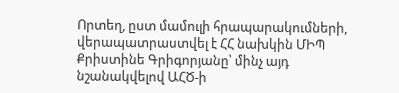Որտեղ, ըստ մամուլի հրապարակումների, վերապատրաստվել է ՀՀ նախկին ՄԻՊ Քրիստինե Գրիգորյանը՝ մինչ այդ նշանակվելով ԱՀԾ-ի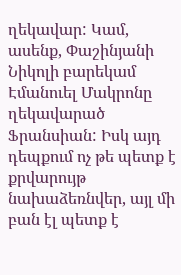ղեկավար: Կամ, ասենք, Փաշինյանի Նիկոլի բարեկամ Էմանուել Մակրոնը ղեկավարած Ֆրանսիան: Իսկ այդ դեպքում ոչ թե պետք է քրվարույթ նախաձեռնվեր, այլ մի բան էլ պետք է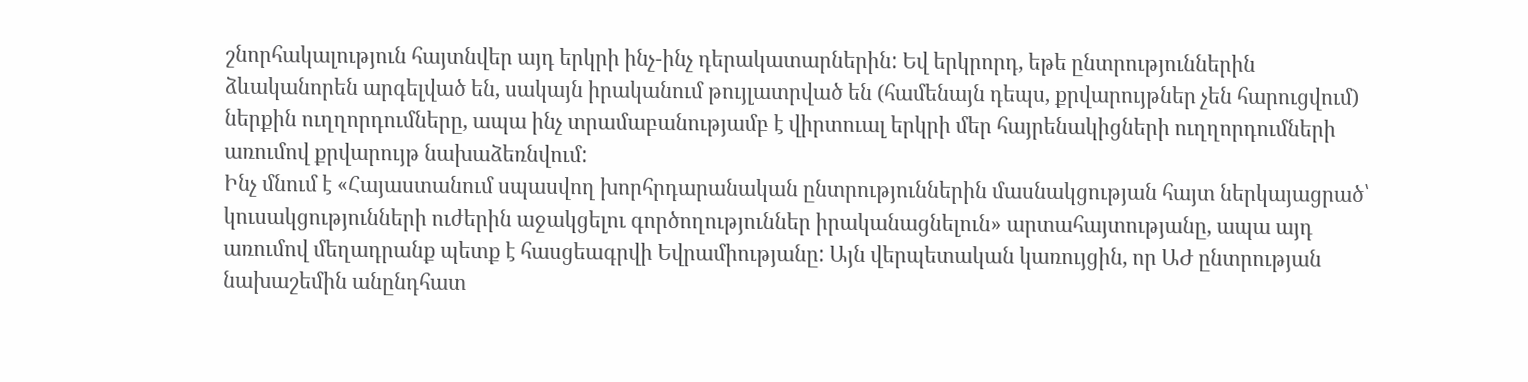շնորհակալություն հայտնվեր այդ երկրի ինչ-ինչ դերակատարներին: Եվ երկրորդ, եթե ընտրություններին ձևականորեն արգելված են, սակայն իրականում թույլատրված են (համենայն դեպս, քրվարույթներ չեն հարուցվում) ներքին ուղղորդումները, ապա ինչ տրամաբանությամբ է վիրտուալ երկրի մեր հայրենակիցների ուղղորդումների առումով քրվարույթ նախաձեռնվում:
Ինչ մնում է «Հայաստանում սպասվող խորհրդարանական ընտրություններին մասնակցության հայտ ներկայացրած՝ կուսակցությունների ուժերին աջակցելու գործողություններ իրականացնելուն» արտահայտությանը, ապա այդ առումով մեղադրանք պետք է հասցեագրվի Եվրամիությանը: Այն վերպետական կառույցին, որ ԱԺ ընտրության նախաշեմին անընդհատ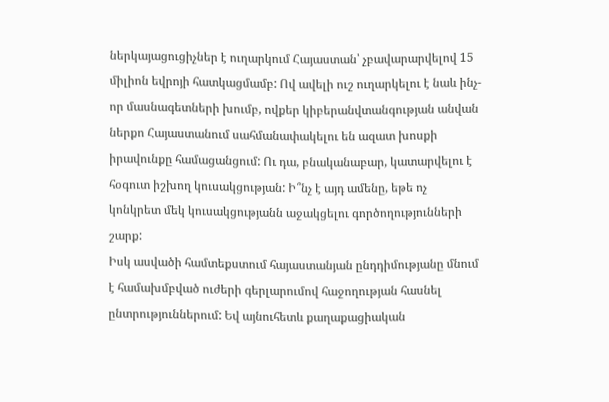ներկայացուցիչներ է ուղարկում Հայաստան՝ չբավարարվելով 15 միլիոն եվրոյի հատկացմամբ: Ով ավելի ուշ ուղարկելու է նաև ինչ-որ մասնագետների խումբ, ովքեր կիբերանվտանգության անվան ներքո Հայաստանում սահմանափակելու են ազատ խոսքի իրավունքը համացանցում: Ու դա, բնականաբար, կատարվելու է հօգուտ իշխող կուսակցության: Ի՞նչ է այդ ամենը, եթե ոչ կոնկրետ մեկ կուսակցությանն աջակցելու գործողությունների շարք:
Իսկ ասվածի համտեքստում հայաստանյան ընդդիմությանը մնում է համախմբված ուժերի գերլարումով հաջողության հասնել ընտրություններում: Եվ այնուհետև քաղաքացիական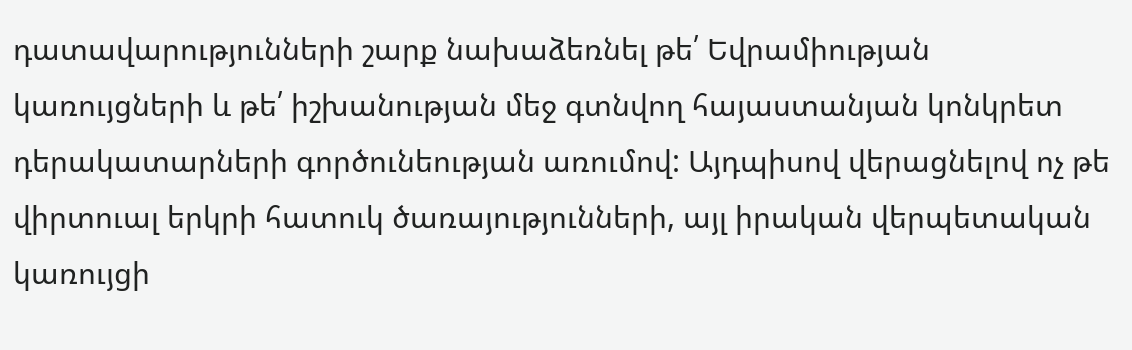դատավարությունների շարք նախաձեռնել թե՛ Եվրամիության կառույցների և թե՛ իշխանության մեջ գտնվող հայաստանյան կոնկրետ դերակատարների գործունեության առումով: Այդպիսով վերացնելով ոչ թե վիրտուալ երկրի հատուկ ծառայությունների, այլ իրական վերպետական կառույցի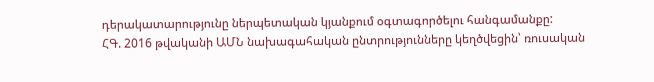դերակատարությունը ներպետական կյանքում օգտագործելու հանգամանքը:
ՀԳ. 2016 թվականի ԱՄՆ նախագահական ընտրությունները կեղծվեցին՝ ռուսական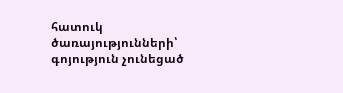հատուկ ծառայությունների՝ գոյություն չունեցած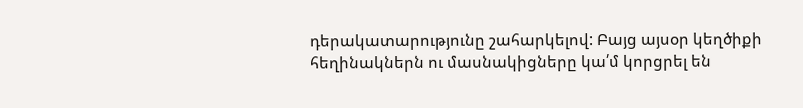դերակատարությունը շահարկելով: Բայց այսօր կեղծիքի հեղինակներն ու մասնակիցները կա՛մ կորցրել են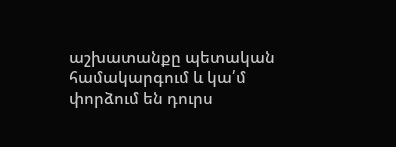աշխատանքը պետական համակարգում և կա՛մ փորձում են դուրս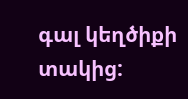գալ կեղծիքի տակից: